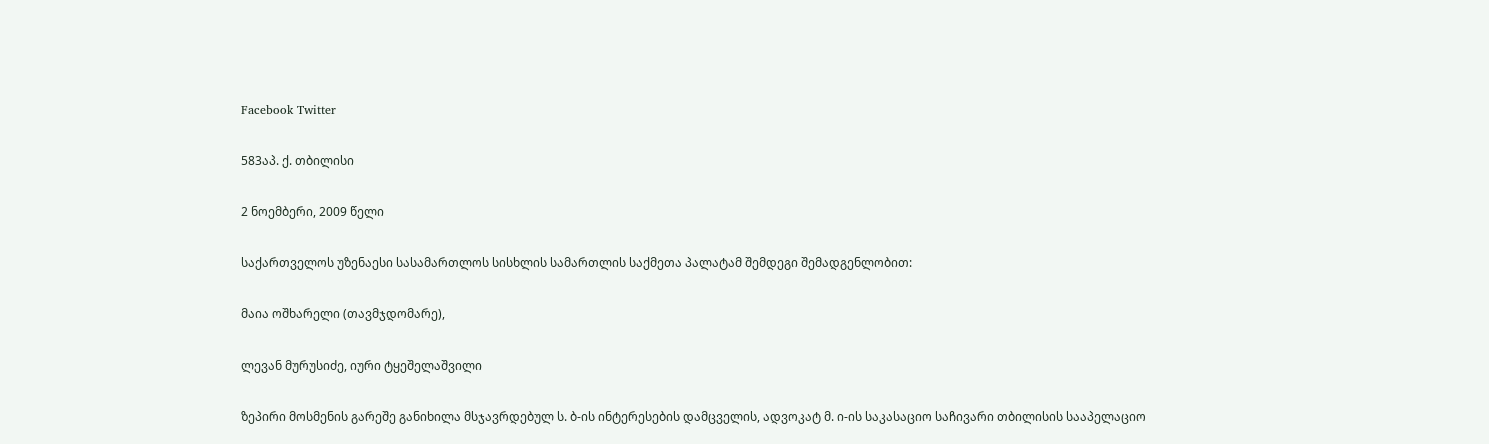Facebook Twitter

583აპ. ქ. თბილისი

2 ნოემბერი, 2009 წელი

საქართველოს უზენაესი სასამართლოს სისხლის სამართლის საქმეთა პალატამ შემდეგი შემადგენლობით:

მაია ოშხარელი (თავმჯდომარე),

ლევან მურუსიძე, იური ტყეშელაშვილი

ზეპირი მოსმენის გარეშე განიხილა მსჯავრდებულ ს. ბ-ის ინტერესების დამცველის, ადვოკატ მ. ი-ის საკასაციო საჩივარი თბილისის სააპელაციო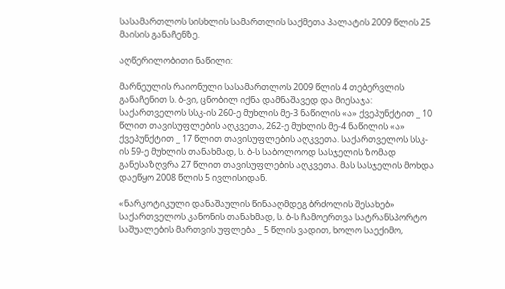სასამართლოს სისხლის სამართლის საქმეთა პალატის 2009 წლის 25 მაისის განაჩენზე.

აღწერილობითი ნაწილი:

მარნეულის რაიონული სასამართლოს 2009 წლის 4 თებერვლის განაჩენით ს. ბ-ვი, ცნობილ იქნა დამნაშავედ და მიესაჯა: საქართველოს სსკ-ის 260-ე მუხლის მე-3 ნაწილის «ა» ქვეპუნქტით _ 10 წლით თავისუფლების აღკვეთა, 262-ე მუხლის მე-4 ნაწილის «ა» ქვეპუნქტით _ 17 წლით თავისუფლების აღკვეთა. საქართველოს სსკ-ის 59-ე მუხლის თანახმად, ს. ბ-ს საბოლოოდ სასჯელის ზომად განესაზღვრა 27 წლით თავისუფლების აღკვეთა. მას სასჯელის მოხდა დაეწყო 2008 წლის 5 ივლისიდან.

«ნარკოტიკული დანაშაულის წინააღმდეგ ბრძოლის შესახებ» საქართველოს კანონის თანახმად, ს. ბ-ს ჩამოერთვა სატრანსპორტო საშუალების მართვის უფლება _ 5 წლის ვადით, ხოლო საექიმო,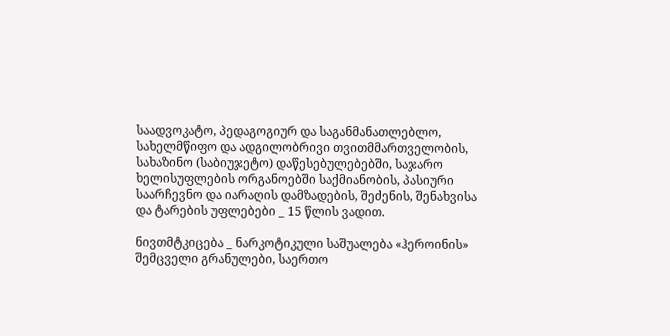საადვოკატო, პედაგოგიურ და საგანმანათლებლო, სახელმწიფო და ადგილობრივი თვითმმართველობის, სახაზინო (საბიუჯეტო) დაწესებულებებში, საჯარო ხელისუფლების ორგანოებში საქმიანობის, პასიური საარჩევნო და იარაღის დამზადების, შეძენის, შენახვისა და ტარების უფლებები _ 15 წლის ვადით.

ნივთმტკიცება _ ნარკოტიკული საშუალება «ჰეროინის» შემცველი გრანულები, საერთო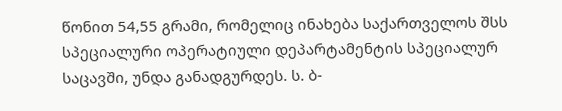წონით 54,55 გრამი, რომელიც ინახება საქართველოს შსს სპეციალური ოპერატიული დეპარტამენტის სპეციალურ საცავში, უნდა განადგურდეს. ს. ბ-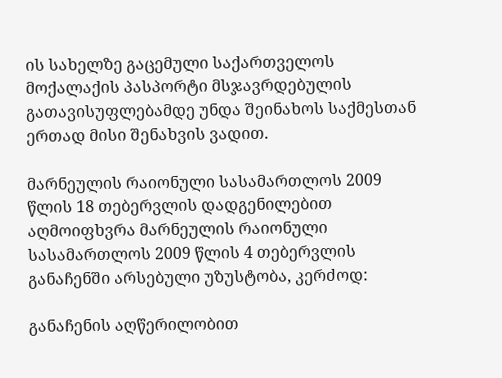ის სახელზე გაცემული საქართველოს მოქალაქის პასპორტი მსჯავრდებულის გათავისუფლებამდე უნდა შეინახოს საქმესთან ერთად მისი შენახვის ვადით.

მარნეულის რაიონული სასამართლოს 2009 წლის 18 თებერვლის დადგენილებით აღმოიფხვრა მარნეულის რაიონული სასამართლოს 2009 წლის 4 თებერვლის განაჩენში არსებული უზუსტობა, კერძოდ:

განაჩენის აღწერილობით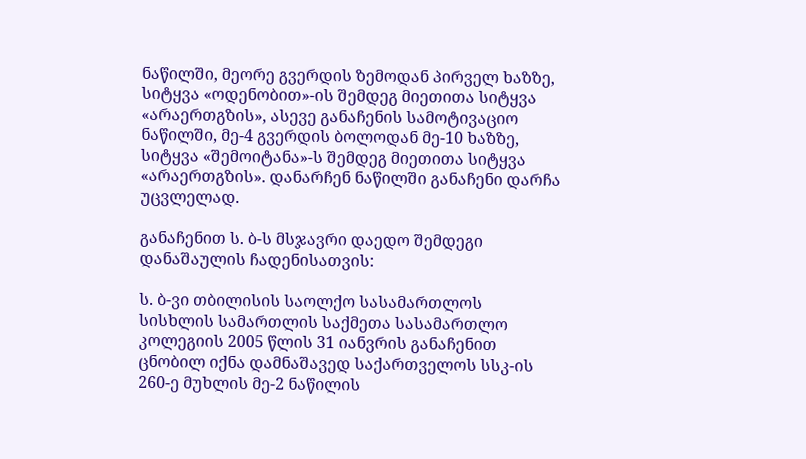ნაწილში, მეორე გვერდის ზემოდან პირველ ხაზზე, სიტყვა «ოდენობით»-ის შემდეგ მიეთითა სიტყვა «არაერთგზის», ასევე განაჩენის სამოტივაციო ნაწილში, მე-4 გვერდის ბოლოდან მე-10 ხაზზე, სიტყვა «შემოიტანა»-ს შემდეგ მიეთითა სიტყვა «არაერთგზის». დანარჩენ ნაწილში განაჩენი დარჩა უცვლელად.

განაჩენით ს. ბ-ს მსჯავრი დაედო შემდეგი დანაშაულის ჩადენისათვის:

ს. ბ-ვი თბილისის საოლქო სასამართლოს სისხლის სამართლის საქმეთა სასამართლო კოლეგიის 2005 წლის 31 იანვრის განაჩენით ცნობილ იქნა დამნაშავედ საქართველოს სსკ-ის 260-ე მუხლის მე-2 ნაწილის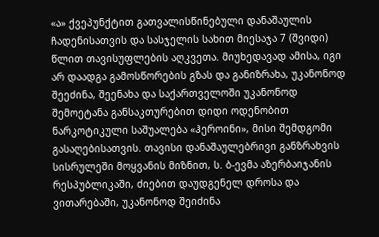«ა» ქვეპუნქტით გათვალისწინებული დანაშაულის ჩადენისათვის და სასჯელის სახით მიესაჯა 7 (შვიდი) წლით თავისუფლების აღკვეთა. მიუხედავად ამისა, იგი არ დაადგა გამოსწორების გზას და განიზრახა, უკანონოდ შეეძინა, შეენახა და საქართველოში უკანონოდ შემოეტანა განსაკთურებით დიდი ოდენობით ნარკოტიკული საშუალება «ჰეროინი», მისი შემდგომი გასაღებისათვის. თავისი დანაშაულებრივი განზრახვის სისრულეში მოყვანის მიზნით, ს. ბ-ევმა აზერბაიჯანის რესპუბლიკაში, ძიებით დაუდგენელ დროსა და ვითარებაში, უკანონოდ შეიძინა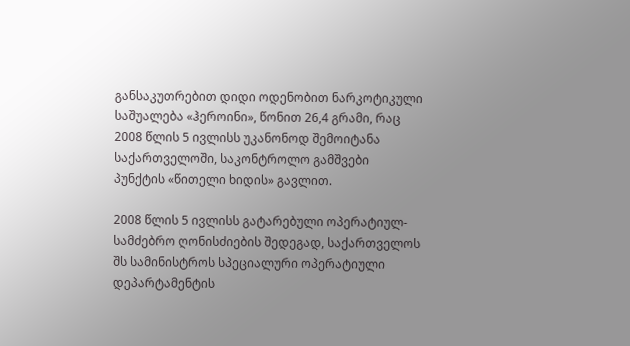განსაკუთრებით დიდი ოდენობით ნარკოტიკული საშუალება «ჰეროინი», წონით 26,4 გრამი, რაც 2008 წლის 5 ივლისს უკანონოდ შემოიტანა საქართველოში, საკონტროლო გამშვები პუნქტის «წითელი ხიდის» გავლით.

2008 წლის 5 ივლისს გატარებული ოპერატიულ-სამძებრო ღონისძიების შედეგად, საქართველოს შს სამინისტროს სპეციალური ოპერატიული დეპარტამენტის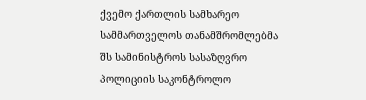ქვემო ქართლის სამხარეო სამმართველოს თანამშრომლებმა შს სამინისტროს სასაზღვრო პოლიციის საკონტროლო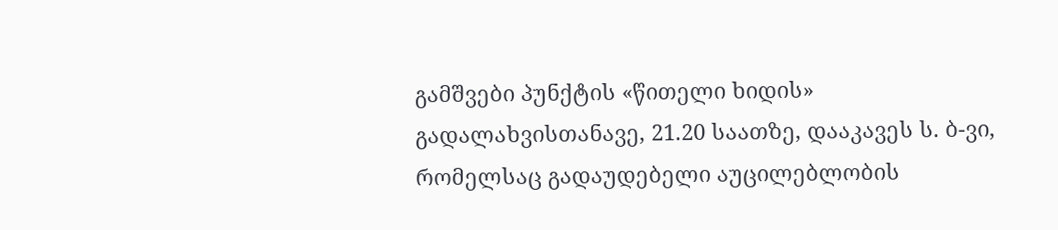გამშვები პუნქტის «წითელი ხიდის» გადალახვისთანავე, 21.20 საათზე, დააკავეს ს. ბ-ვი, რომელსაც გადაუდებელი აუცილებლობის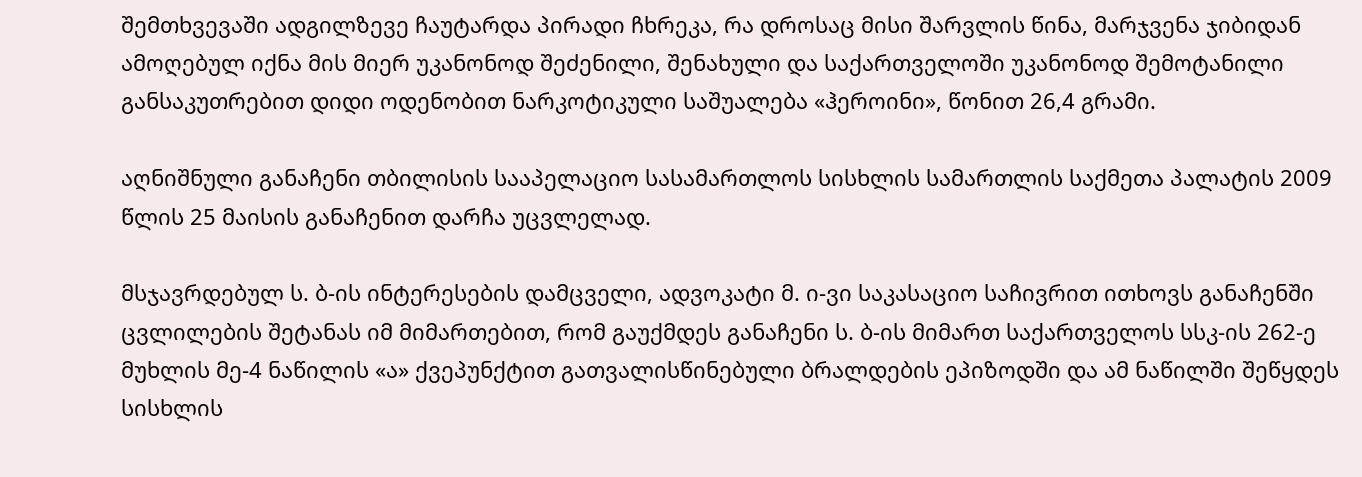შემთხვევაში ადგილზევე ჩაუტარდა პირადი ჩხრეკა, რა დროსაც მისი შარვლის წინა, მარჯვენა ჯიბიდან ამოღებულ იქნა მის მიერ უკანონოდ შეძენილი, შენახული და საქართველოში უკანონოდ შემოტანილი განსაკუთრებით დიდი ოდენობით ნარკოტიკული საშუალება «ჰეროინი», წონით 26,4 გრამი.

აღნიშნული განაჩენი თბილისის სააპელაციო სასამართლოს სისხლის სამართლის საქმეთა პალატის 2009 წლის 25 მაისის განაჩენით დარჩა უცვლელად.

მსჯავრდებულ ს. ბ-ის ინტერესების დამცველი, ადვოკატი მ. ი-ვი საკასაციო საჩივრით ითხოვს განაჩენში ცვლილების შეტანას იმ მიმართებით, რომ გაუქმდეს განაჩენი ს. ბ-ის მიმართ საქართველოს სსკ-ის 262-ე მუხლის მე-4 ნაწილის «ა» ქვეპუნქტით გათვალისწინებული ბრალდების ეპიზოდში და ამ ნაწილში შეწყდეს სისხლის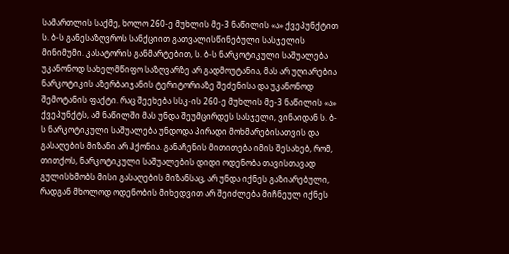სამართლის საქმე, ხოლო 260-ე მუხლის მე-3 ნაწილის «ა» ქვეპუნქტით ს. ბ-ს განესაზღვროს სანქციით გათვალისწინებული სასჯელის მინიმუმი. კასატორის განმარტებით, ს. ბ-ს ნარკოტიკული საშუალება უკანონოდ სახელმწიფო საზღვარზე არ გადმოუტანია, მას არ უღიარებია ნარკოტიკის აზერბაიჯანის ტერიტორიაზე შეძენისა და უკანონოდ შემოტანის ფაქტი. რაც შეეხება სსკ-ის 260-ე მუხლის მე-3 ნაწილის «ა» ქვეპუნქტს, ამ ნაწილში მას უნდა შეუმცირდეს სასჯელი, ვინაიდან ს. ბ-ს ნარკოტიკული საშუალება უნდოდა პირადი მოხმარებისათვის და გასაღების მიზანი არ ჰქონია. განაჩენის მითითება იმის შესახებ, რომ, თითქოს, ნარკოტიკული საშუალების დიდი ოდენობა თავისთავად გულისხმობს მისი გასაღების მიზანსაც, არ უნდა იქნეს გაზიარებული, რადგან მხოლოდ ოდენობის მიხედვით არ შეიძლება მიჩნეულ იქნეს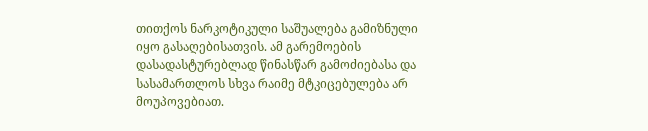თითქოს ნარკოტიკული საშუალება გამიზნული იყო გასაღებისათვის. ამ გარემოების დასადასტურებლად წინასწარ გამოძიებასა და სასამართლოს სხვა რაიმე მტკიცებულება არ მოუპოვებიათ.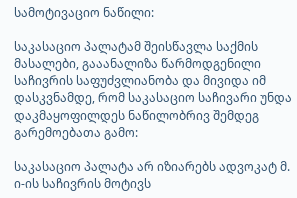სამოტივაციო ნაწილი:

საკასაციო პალატამ შეისწავლა საქმის მასალები, გააანალიზა წარმოდგენილი საჩივრის საფუძვლიანობა და მივიდა იმ დასკვნამდე, რომ საკასაციო საჩივარი უნდა დაკმაყოფილდეს ნაწილობრივ შემდეგ გარემოებათა გამო:

საკასაციო პალატა არ იზიარებს ადვოკატ მ. ი-ის საჩივრის მოტივს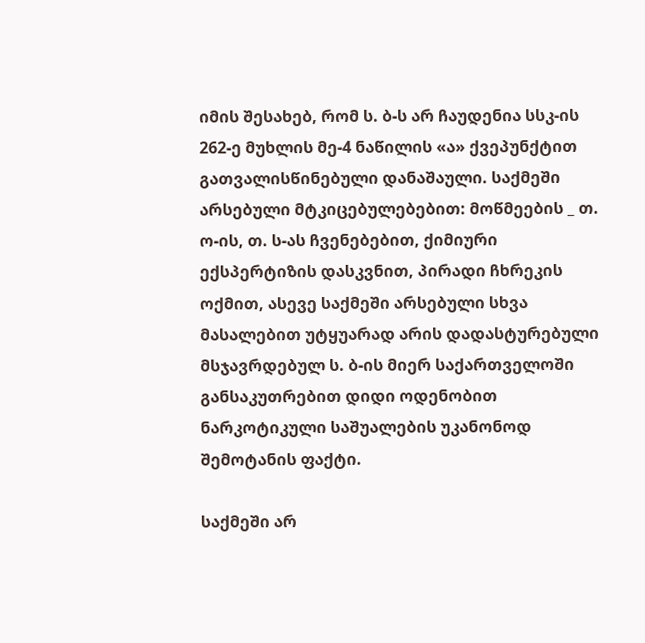იმის შესახებ, რომ ს. ბ-ს არ ჩაუდენია სსკ-ის 262-ე მუხლის მე-4 ნაწილის «ა» ქვეპუნქტით გათვალისწინებული დანაშაული. საქმეში არსებული მტკიცებულებებით: მოწმეების _ თ. ო-ის, თ. ს-ას ჩვენებებით, ქიმიური ექსპერტიზის დასკვნით, პირადი ჩხრეკის ოქმით, ასევე საქმეში არსებული სხვა მასალებით უტყუარად არის დადასტურებული მსჯავრდებულ ს. ბ-ის მიერ საქართველოში განსაკუთრებით დიდი ოდენობით ნარკოტიკული საშუალების უკანონოდ შემოტანის ფაქტი.

საქმეში არ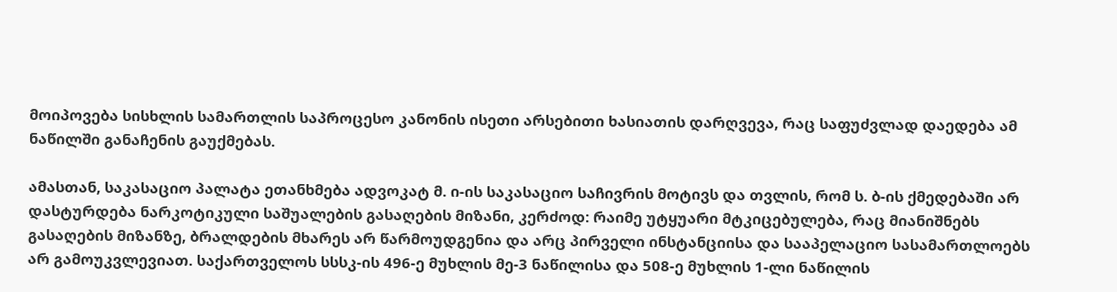მოიპოვება სისხლის სამართლის საპროცესო კანონის ისეთი არსებითი ხასიათის დარღვევა, რაც საფუძვლად დაედება ამ ნაწილში განაჩენის გაუქმებას.

ამასთან, საკასაციო პალატა ეთანხმება ადვოკატ მ. ი-ის საკასაციო საჩივრის მოტივს და თვლის, რომ ს. ბ-ის ქმედებაში არ დასტურდება ნარკოტიკული საშუალების გასაღების მიზანი, კერძოდ: რაიმე უტყუარი მტკიცებულება, რაც მიანიშნებს გასაღების მიზანზე, ბრალდების მხარეს არ წარმოუდგენია და არც პირველი ინსტანციისა და სააპელაციო სასამართლოებს არ გამოუკვლევიათ. საქართველოს სსსკ-ის 496-ე მუხლის მე-3 ნაწილისა და 508-ე მუხლის 1-ლი ნაწილის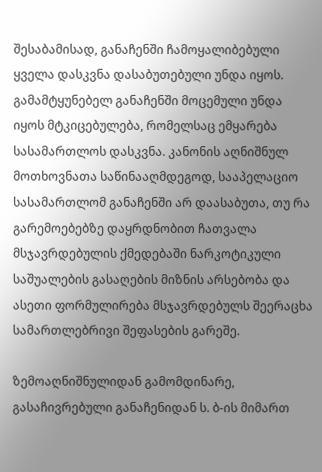შესაბამისად, განაჩენში ჩამოყალიბებული ყველა დასკვნა დასაბუთებული უნდა იყოს. გამამტყუნებელ განაჩენში მოცემული უნდა იყოს მტკიცებულება, რომელსაც ემყარება სასამართლოს დასკვნა. კანონის აღნიშნულ მოთხოვნათა საწინააღმდეგოდ, სააპელაციო სასამართლომ განაჩენში არ დაასაბუთა, თუ რა გარემოებებზე დაყრდნობით ჩათვალა მსჯავრდებულის ქმედებაში ნარკოტიკული საშუალების გასაღების მიზნის არსებობა და ასეთი ფორმულირება მსჯავრდებულს შეერაცხა სამართლებრივი შეფასების გარეშე.

ზემოაღნიშნულიდან გამომდინარე, გასაჩივრებული განაჩენიდან ს. ბ-ის მიმართ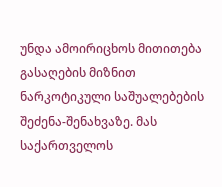უნდა ამოირიცხოს მითითება გასაღების მიზნით ნარკოტიკული საშუალებების შეძენა-შენახვაზე. მას საქართველოს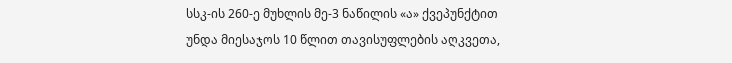სსკ-ის 260-ე მუხლის მე-3 ნაწილის «ა» ქვეპუნქტით უნდა მიესაჯოს 10 წლით თავისუფლების აღკვეთა,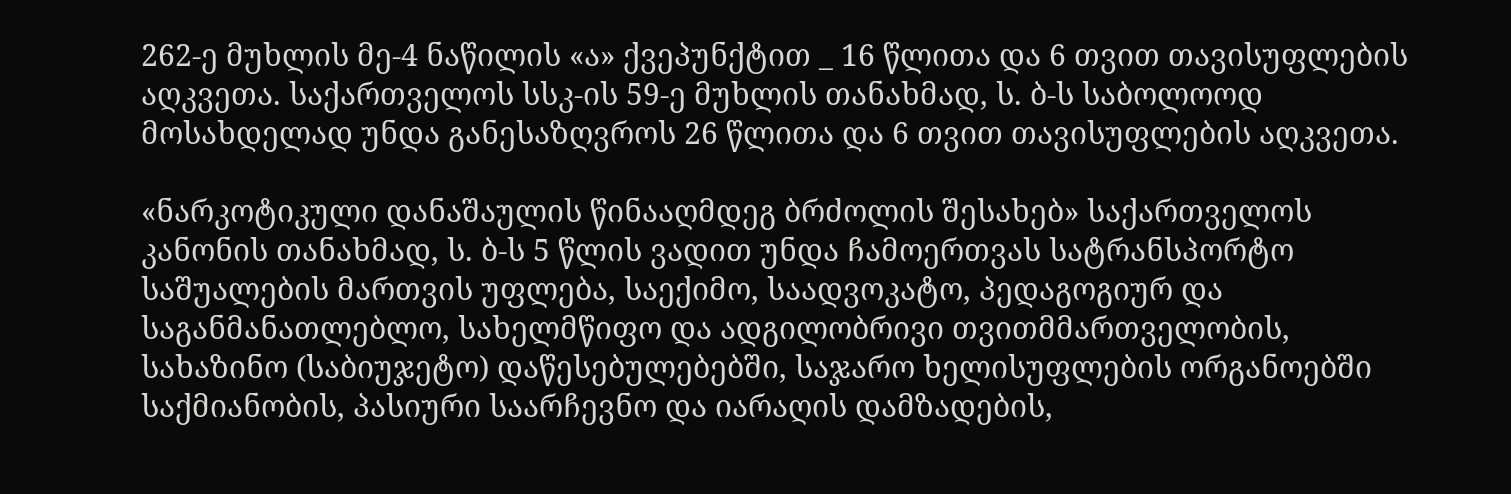262-ე მუხლის მე-4 ნაწილის «ა» ქვეპუნქტით _ 16 წლითა და 6 თვით თავისუფლების აღკვეთა. საქართველოს სსკ-ის 59-ე მუხლის თანახმად, ს. ბ-ს საბოლოოდ მოსახდელად უნდა განესაზღვროს 26 წლითა და 6 თვით თავისუფლების აღკვეთა.

«ნარკოტიკული დანაშაულის წინააღმდეგ ბრძოლის შესახებ» საქართველოს კანონის თანახმად, ს. ბ-ს 5 წლის ვადით უნდა ჩამოერთვას სატრანსპორტო საშუალების მართვის უფლება, საექიმო, საადვოკატო, პედაგოგიურ და საგანმანათლებლო, სახელმწიფო და ადგილობრივი თვითმმართველობის, სახაზინო (საბიუჯეტო) დაწესებულებებში, საჯარო ხელისუფლების ორგანოებში საქმიანობის, პასიური საარჩევნო და იარაღის დამზადების,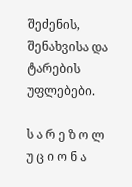შეძენის, შენახვისა და ტარების უფლებები.

ს ა რ ე ზ ო ლ უ ც ი ო ნ ა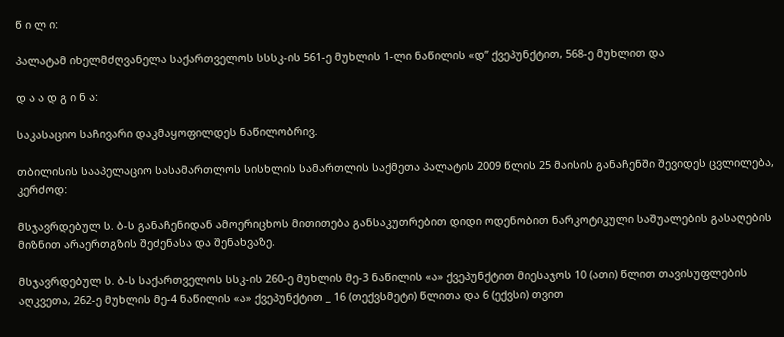წ ი ლ ი:

პალატამ იხელმძღვანელა საქართველოს სსსკ-ის 561-ე მუხლის 1-ლი ნაწილის «დ” ქვეპუნქტით, 568-ე მუხლით და

დ ა ა დ გ ი ნ ა:

საკასაციო საჩივარი დაკმაყოფილდეს ნაწილობრივ.

თბილისის სააპელაციო სასამართლოს სისხლის სამართლის საქმეთა პალატის 2009 წლის 25 მაისის განაჩენში შევიდეს ცვლილება, კერძოდ:

მსჯავრდებულ ს. ბ-ს განაჩენიდან ამოერიცხოს მითითება განსაკუთრებით დიდი ოდენობით ნარკოტიკული საშუალების გასაღების მიზნით არაერთგზის შეძენასა და შენახვაზე.

მსჯავრდებულ ს. ბ-ს საქართველოს სსკ-ის 260-ე მუხლის მე-3 ნაწილის «ა» ქვეპუნქტით მიესაჯოს 10 (ათი) წლით თავისუფლების აღკვეთა, 262-ე მუხლის მე-4 ნაწილის «ა» ქვეპუნქტით _ 16 (თექვსმეტი) წლითა და 6 (ექვსი) თვით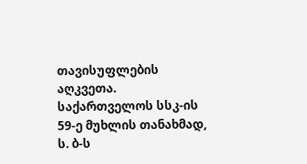თავისუფლების აღკვეთა. საქართველოს სსკ-ის 59-ე მუხლის თანახმად, ს. ბ-ს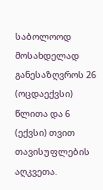საბოლოოდ მოსახდელად განესაზღვროს 26 (ოცდაექვსი) წლითა და 6 (ექვსი) თვით თავისუფლების აღკვეთა.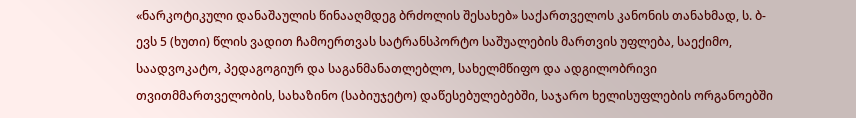«ნარკოტიკული დანაშაულის წინააღმდეგ ბრძოლის შესახებ» საქართველოს კანონის თანახმად, ს. ბ-ევს 5 (ხუთი) წლის ვადით ჩამოერთვას სატრანსპორტო საშუალების მართვის უფლება, საექიმო, საადვოკატო, პედაგოგიურ და საგანმანათლებლო, სახელმწიფო და ადგილობრივი თვითმმართველობის, სახაზინო (საბიუჯეტო) დაწესებულებებში, საჯარო ხელისუფლების ორგანოებში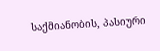საქმიანობის, პასიური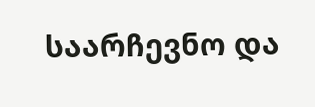საარჩევნო და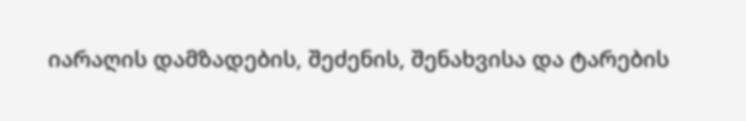იარაღის დამზადების, შეძენის, შენახვისა და ტარების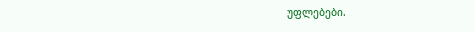უფლებები.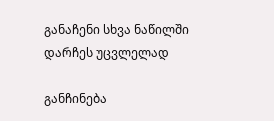განაჩენი სხვა ნაწილში დარჩეს უცვლელად

განჩინება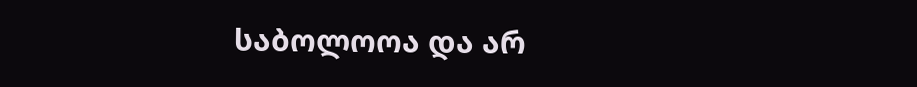საბოლოოა და არ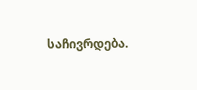საჩივრდება.